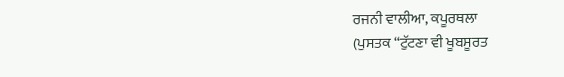ਰਜਨੀ ਵਾਲੀਆ, ਕਪੂਰਥਲਾ
(ਪੁਸਤਕ “ਟੁੱਟਣਾ ਵੀ ਖੂਬਸੂਰਤ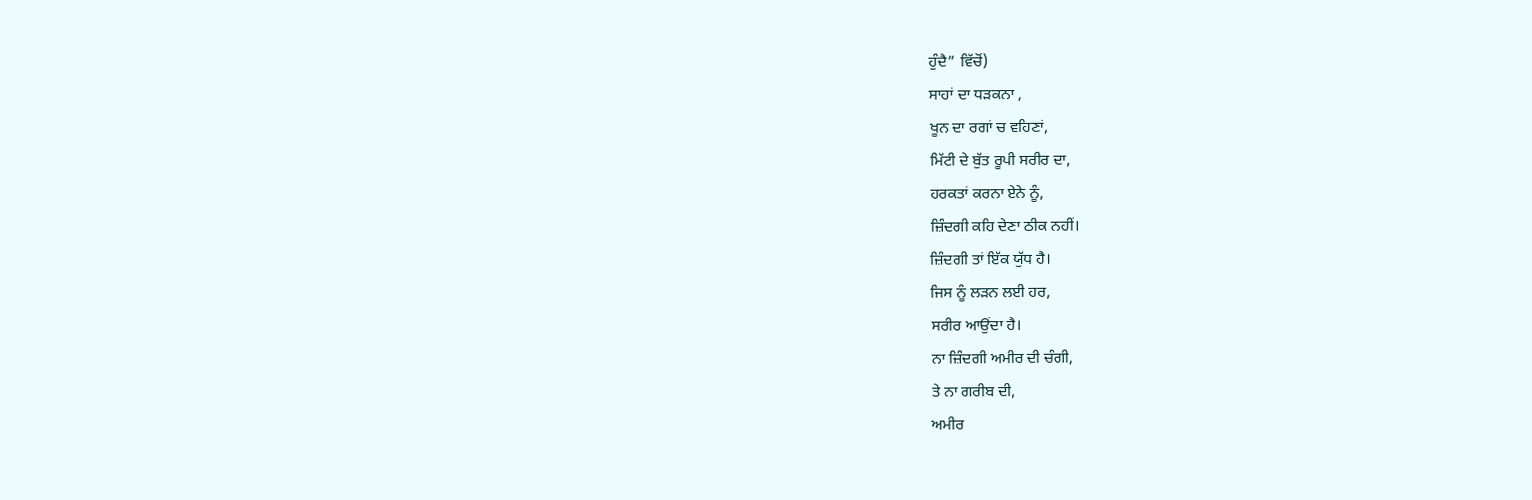ਹੁੰਦੈ” ਵਿੱਚੋਂ)
ਸਾਹਾਂ ਦਾ ਧੜਕਨਾ ,
ਖੂਨ ਦਾ ਰਗਾਂ ਚ ਵਹਿਣਾਂ,
ਮਿੱਟੀ ਦੇ ਬੁੱਤ ਰੂਪੀ ਸਰੀਰ ਦਾ,
ਹਰਕਤਾਂ ਕਰਨਾ ਏਨੇ ਨੂੰ,
ਜ਼ਿੰਦਗੀ ਕਹਿ ਦੇਣਾ ਠੀਕ ਨਹੀਂ।
ਜ਼ਿੰਦਗੀ ਤਾਂ ਇੱਕ ਯੁੱਧ ਹੈ।
ਜਿਸ ਨੂੰ ਲੜਨ ਲਈ ਹਰ,
ਸਰੀਰ ਆਉਂਦਾ ਹੈ।
ਨਾ ਜ਼ਿੰਦਗੀ ਅਮੀਰ ਦੀ ਚੰਗੀ,
ਤੇ ਨਾ ਗਰੀਬ ਦੀ,
ਅਮੀਰ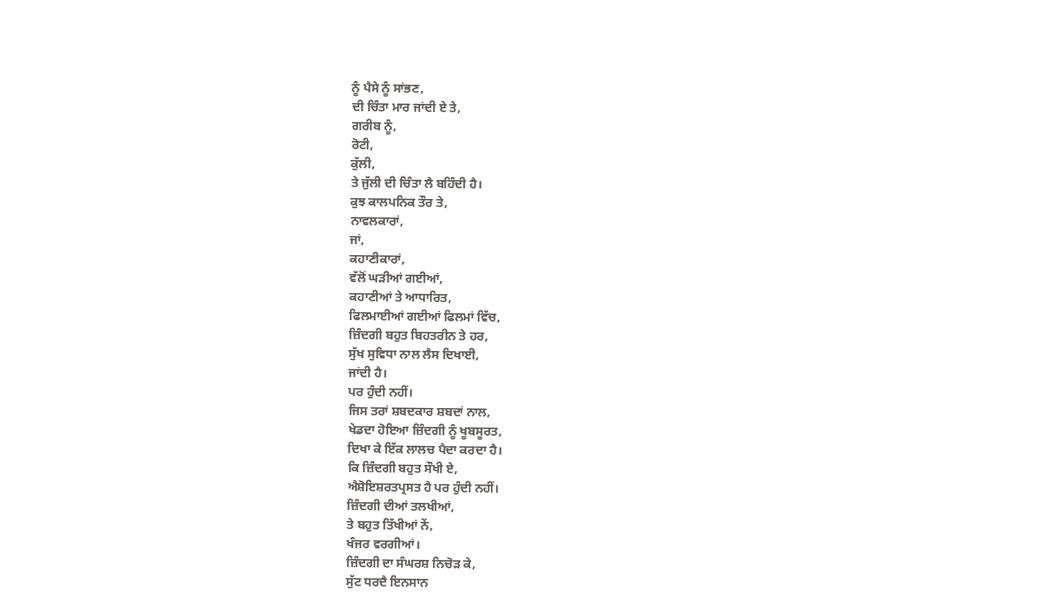ਨੂੰ ਪੈਸੇ ਨੂੰ ਸਾਂਭਣ,
ਦੀ ਚਿੰਤਾ ਮਾਰ ਜਾਂਦੀ ਏ ਤੇ,
ਗਰੀਬ ਨੂੰ,
ਰੋਟੀ,
ਕੁੱਲੀ,
ਤੇ ਜੁੱਲੀ ਦੀ ਚਿੰਤਾ ਲੈ ਬਹਿੰਦੀ ਹੈ।
ਕੁਝ ਕਾਲਪਨਿਕ ਤੌਰ ਤੇ,
ਨਾਵਲਕਾਰਾਂ,
ਜਾਂ,
ਕਹਾਣੀਕਾਰਾਂ,
ਵੱਲੋਂ ਘੜੀਆਂ ਗਈਆਂ,
ਕਹਾਣੀਆਂ ਤੇ ਆਧਾਰਿਤ,
ਫਿਲਮਾਈਆਂ ਗਈਆਂ ਫਿਲਮਾਂ ਵਿੱਚ,
ਜ਼ਿੰਦਗੀ ਬਹੁਤ ਬਿਹਤਰੀਨ ਤੇ ਹਰ,
ਸੁੱਖ ਸੁਵਿਧਾ ਨਾਲ ਲੈਸ ਦਿਖਾਈ,
ਜਾਂਦੀ ਹੈ।
ਪਰ ਹੁੰਦੀ ਨਹੀਂ।
ਜਿਸ ਤਰਾਂ ਸ਼ਬਦਕਾਰ ਸ਼ਬਦਾਂ ਨਾਲ,
ਖੇਡਦਾ ਹੋਇਆ ਜ਼ਿੰਦਗੀ ਨੂੰ ਖੂਬਸੂਰਤ,
ਦਿਖਾ ਕੇ ਇੱਕ ਲਾਲਚ ਪੈਦਾ ਕਰਦਾ ਹੈ।
ਕਿ ਜ਼ਿੰਦਗੀ ਬਹੁਤ ਸੌਖੀ ਏ,
ਐਸ਼ੋਇਸ਼ਰਤਪ੍ਰਸਤ ਹੈ ਪਰ ਹੁੰਦੀ ਨਹੀਂ।
ਜ਼ਿੰਦਗੀ ਦੀਆਂ ਤਲਖੀਆਂ,
ਤੇ ਬਹੁਤ ਤਿੱਖੀਆਂ ਨੇਂ,
ਖੰਜਰ ਵਰਗੀਆਂ।
ਜ਼ਿੰਦਗੀ ਦਾ ਸੰਘਰਸ਼ ਨਿਚੋੜ ਕੇ,
ਸੁੱਟ ਧਰਦੈ ਇਨਸਾਨ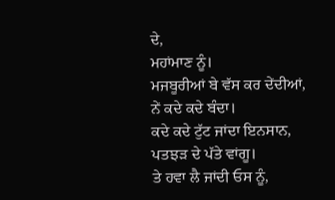ਦੇ,
ਮਹਾਂਮਾਣ ਨੂੰ।
ਮਜਬੂਰੀਆਂ ਬੇ ਵੱਸ ਕਰ ਦੇਂਦੀਆਂ,
ਨੇਂ ਕਦੇ ਕਦੇ ਬੰਦਾ।
ਕਦੇ ਕਦੇ ਟੁੱਟ ਜਾਂਦਾ ਇਨਸਾਨ,
ਪਤਝੜ ਦੇ ਪੱਤੇ ਵਾਂਗੂ।
ਤੇ ਹਵਾ ਲੈ ਜਾਂਦੀ ਓਸ ਨੂੰ,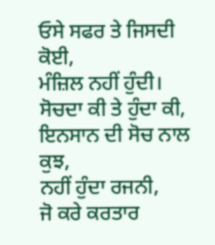ਓਸੇ ਸਫਰ ਤੇ ਜਿਸਦੀ ਕੋਈ,
ਮੰਜ਼ਿਲ ਨਹੀਂ ਹੁੰਦੀ।
ਸੋਚਦਾ ਕੀ ਤੇ ਹੁੰਦਾ ਕੀ,
ਇਨਸਾਨ ਦੀ ਸੋਚ ਨਾਲ ਕੁਝ,
ਨਹੀਂ ਹੁੰਦਾ ਰਜਨੀ,
ਜੋ ਕਰੇ ਕਰਤਾਰ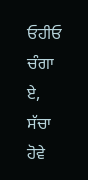ਓਹੀਓ ਚੰਗਾ ਏ,
ਸੱਚਾ ਹੋਵੇ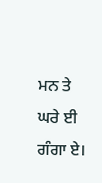ਮਨ ਤੇ ਘਰੇ ਈ ਗੰਗਾ ਏ।